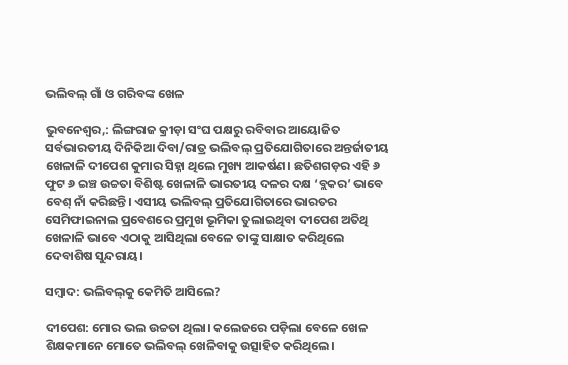ଭଲିବଲ୍‌ ଗାଁ ଓ ଗରିବଙ୍କ ଖେଳ

ଭୁବନେଶ୍ୱର,: ଲିଙ୍ଗରାଜ କ୍ରୀଡ଼ା ସଂଘ ପକ୍ଷରୁ ରବିବାର ଆୟୋଜିତ ସର୍ବଭାରତୀୟ ଦିନିକିଆ ଦିବା/ରାତ୍ର ଭଲିବଲ୍‌ ପ୍ରତିଯୋଗିତାରେ ଅନ୍ତର୍ଜାତୀୟ ଖେଳାଳି ଦୀପେଶ କୁମାର ସିହ୍ନା ଥିଲେ ମୁଖ୍ୟ ଆକର୍ଷଣ। ଛତିଶଗଡ଼ର ଏହି ୬ ଫୁଟ ୬ ଇଞ୍ଚ ଉଚ୍ଚତା ବିଶିଷ୍ଟ ଖେଳାଳି ଭାରତୀୟ ଦଳର ଦକ୍ଷ ‘ବ୍ଲକର’ ଭାବେ ବେଶ୍‌ ନାଁ କରିଛନ୍ତି। ଏସୀୟ ଭଲିବଲ୍‌ ପ୍ରତିଯୋଗିତାରେ ଭାରତର ସେମିଫାଇନାଲ ପ୍ରବେଶରେ ପ୍ରମୁଖ ଭୂମିକା ତୁଲାଇଥିବା ଦୀପେଶ ଅତିଥି ଖେଳାଳି ଭାବେ ଏଠାକୁ ଆସିଥିଲା ବେଳେ ତାଙ୍କୁ ସାକ୍ଷାତ କରିଥିଲେ ଦେବାଶିଷ ସୁନ୍ଦରାୟ।

ସମ୍ବାଦ: ଭଲିବଲ୍‌କୁ କେମିତି ଆସିଲେ?

ଦୀପେଶ: ମୋର ଭଲ ଉଚ୍ଚତା ଥିଲା। କଲେଜରେ ପଡ଼ିଲା ବେଳେ ଖେଳ ଶିକ୍ଷକମାନେ ମୋତେ ଭଲିବଲ୍‌ ଖେଳିବାକୁ ଉତ୍ସାହିତ କରିଥିଲେ।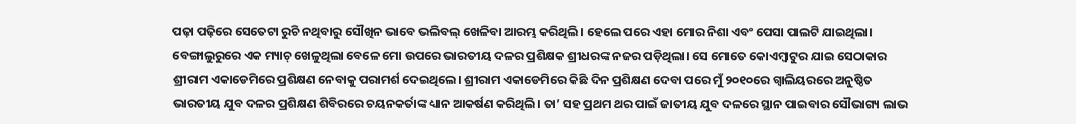ପଢ଼ା ପଢ଼ିରେ ସେତେଟା ରୁଚି ନଥିବାରୁ ସୌଖିନ ଭାବେ ଭଲିବଲ୍‌ ଖେଳିବା ଆରମ୍ଭ କରିଥିଲି। ହେଲେ ପରେ ଏହା ମୋର ନିଶା ଏବଂ ପେସା ପାଲଟି ଯାଇଥିଲା। ବେଙ୍ଗାଲୁରୁରେ ଏକ ମ୍ୟାଚ୍‌ ଖେଳୁଥିଲା ବେଳେ ମୋ ଉପରେ ଭାରତୀୟ ଦଳର ପ୍ରଶିକ୍ଷକ ଶ୍ରୀଧରଙ୍କ ନଜର ପଡ଼ିଥିଲା। ସେ ମୋତେ କୋଏମ୍ବାଟୁର ଯାଇ ସେଠାକାର ଶ୍ରୀରାମ ଏକାଡେମିରେ ପ୍ରଶିକ୍ଷଣ ନେବାକୁ ପରାମର୍ଶ ଦେଇଥିଲେ। ଶ୍ରୀରାମ ଏକାଡେମିରେ କିଛି ଦିନ ପ୍ରଶିକ୍ଷଣ ଦେବା ପରେ ମୁଁ ୨୦୧୦ରେ ଗ୍ଵାଲିୟରରେ ଅନୁଷ୍ଠିତ ଭାରତୀୟ ଯୁବ ଦଳର ପ୍ରଶିକ୍ଷଣ ଶିବିରରେ ଚୟନକର୍ତାଙ୍କ ଧ୍ୟାନ ଆକର୍ଷଣ କରିଥିଲି। ତା’ ସହ ପ୍ରଥମ ଥର ପାଇଁ ଜାତୀୟ ଯୁବ ଦଳରେ ସ୍ଥାନ ପାଇବାର ସୌଭାଗ୍ୟ ଲାଭ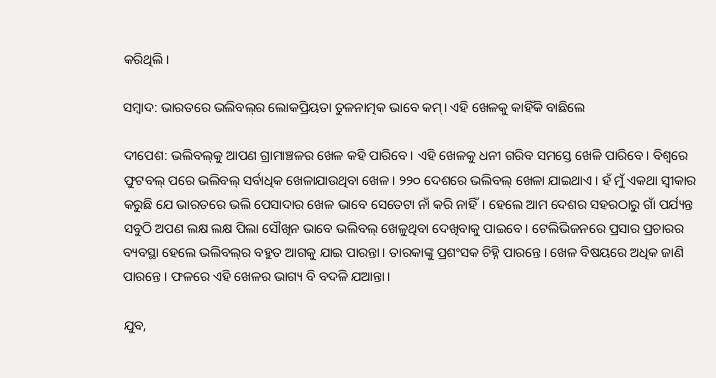କରିଥିଲି।

ସମ୍ବାଦ: ଭାରତରେ ଭଲିବଲ୍‌ର ଲୋକପ୍ରିୟତା ତୁଳନାତ୍ମକ ଭାବେ କମ୍‌। ଏହି ଖେଳକୁ କାହିଁକି ବାଛିଲେ

ଦୀପେଶ: ଭଲିବଲ୍‌କୁ ଆପଣ ଗ୍ରାମାଞ୍ଚଳର ଖେଳ କହି ପାରିବେ। ଏହି ଖେଳକୁ ଧନୀ ଗରିବ ସମସ୍ତେ ଖେଳି ପାରିବେ। ବିଶ୍ୱରେ ଫୁଟବଲ୍‌ ପରେ ଭଲିବଲ୍‌ ସର୍ବାଧିକ ଖେଳାଯାଉଥିବା ଖେଳ। ୨୨୦ ଦେଶରେ ଭଲିବଲ୍‌ ଖେଳା ଯାଇଥାଏ। ହଁ ମୁଁ ଏକଥା ସ୍ୱୀକାର କରୁଛି ଯେ ଭାରତରେ ଭଲି ପେସାଦାର ଖେଳ ଭାବେ ସେତେଟା ନାଁ କରି ନାହିଁ। ହେଲେ ଆମ ଦେଶର ସହରଠାରୁ ଗାଁ ପର୍ଯ୍ୟନ୍ତ ସବୁଠି ଅପଣ ଲକ୍ଷ ଲକ୍ଷ ପିଲା ସୌଖିନ ଭାବେ ଭଲିବଲ୍‌ ଖେଳୁଥିବା ଦେଖିବାକୁ ପାଇବେ। ଟେଲିଭିଜନରେ ପ୍ରସାର ପ୍ରଚାରର ବ୍ୟବସ୍ଥା ହେଲେ ଭଲିବଲ୍‌ର ବହୁତ ଆଗକୁ ଯାଇ ପାରନ୍ତା। ତାରକାଙ୍କୁ ପ୍ରଶଂସକ ଚିହ୍ନି ପାରନ୍ତେ। ଖେଳ ବିଷୟରେ ଅଧିକ ଜାଣି ପାରନ୍ତେ। ଫଳରେ ଏହି ଖେଳର ଭାଗ୍ୟ ବି ବଦଳି ଯଆନ୍ତା।

ଯୁବ,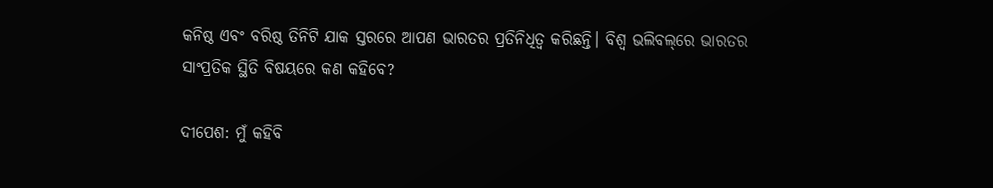କନିଷ୍ଠ ଏବଂ ବରିଷ୍ଠ ତିନିଟି ଯାକ ସ୍ତରରେ ଆପଣ ଭାରତର ପ୍ରତିନିଧିତ୍ୱ କରିଛନ୍ତି। ବିଶ୍ୱ ଭଲିବଲ୍‌ରେ ଭାରତର ସାଂପ୍ରତିକ ସ୍ଥିତି ବିଷୟରେ କଣ କହିବେ?

ଦୀପେଶ: ମୁଁ କହିବି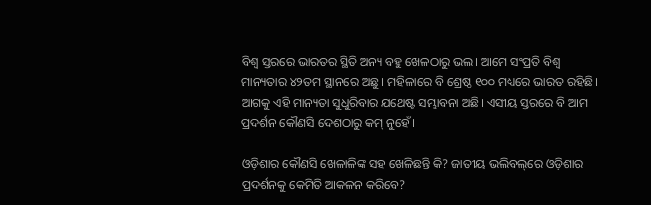ବିଶ୍ୱ ସ୍ତରରେ ଭାରତର ସ୍ଥିତି ଅନ୍ୟ ବହୁ ଖେଳଠାରୁ ଭଲ। ଆମେ ସଂପ୍ରତି ବିଶ୍ୱ ମାନ୍ୟତାର ୪୨ତମ ସ୍ଥାନରେ ଅଛୁ। ମହିଳାରେ ବି ଶ୍ରେଷ୍ଠ ୧୦୦ ମଧ୍ୟରେ ଭାରତ ରହିଛି। ଆଗକୁ ଏହି ମାନ୍ୟତା ସୁଧୁରିବାର ଯଥେଷ୍ଟ ସମ୍ଭାବନା ଅଛି। ଏସୀୟ ସ୍ତରରେ ବି ଆମ ପ୍ରଦର୍ଶନ କୌଣସି ଦେଶଠାରୁ କମ୍‌ ନୁହେଁ।

ଓଡ଼ିଶାର କୌଣସି ଖେଳାଳିଙ୍କ ସହ ଖେଳିଛନ୍ତି କି? ଜାତୀୟ ଭଲିବଲ୍‌ରେ ଓଡ଼ିଶାର ପ୍ରଦର୍ଶନକୁ କେମିତି ଆକଳନ କରିବେ?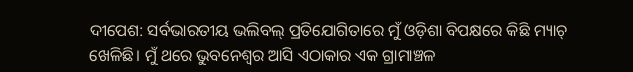ଦୀପେଶ: ସର୍ବଭାରତୀୟ ଭଲିବଲ୍‌ ପ୍ରତିଯୋଗିତାରେ ମୁଁ ଓଡ଼ିଶା ବିପକ୍ଷରେ କିଛି ମ୍ୟାଚ୍‌ ଖେଳିଛି। ମୁଁ ଥରେ ଭୁବନେଶ୍ୱର ଆସି ଏଠାକାର ଏକ ଗ୍ରାମାଞ୍ଚଳ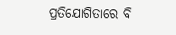ପ୍ରତିଯୋଗିତାରେ ବି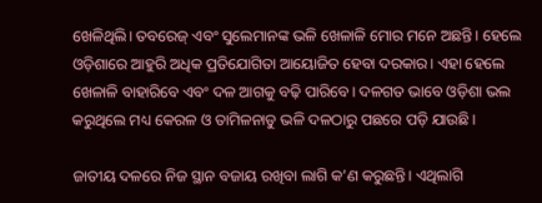ଖେଳିଥିଲି। ତବରେଜ୍‌ ଏବଂ ସୁଲେମାନଙ୍କ ଭଳି ଖେଳାଳି ମୋର ମନେ ଅଛନ୍ତି। ହେଲେ ଓଡ଼ିଶାରେ ଆହୁରି ଅଧିକ ପ୍ରତିଯୋଗିତା ଆୟୋଜିତ ହେବା ଦରକାର। ଏହା ହେଲେ ଖେଳାଳି ବାହାରିବେ ଏବଂ ଦଳ ଆଗକୁ ବଢ଼ି ପାରିବେ। ଦଳଗତ ଭାବେ ଓଡ଼ିଶା ଭଲ କରୁଥିଲେ ମଧ୍ୟ କେରଳ ଓ ତାମିଳନାଡୁ ଭଳି ଦଳଠାରୁ ପଛରେ ପଡ଼ି ଯାଉଛି।

ଜାତୀୟ ଦଳରେ ନିଜ ସ୍ଥାନ ବଜାୟ ରଖିବା ଲାଗି କ’ଣ କରୁଛନ୍ତି। ଏଥିଲାଗି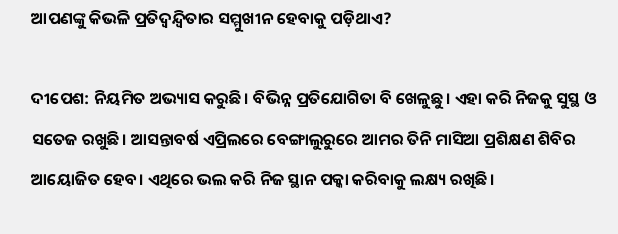ଆପଣଙ୍କୁ କିଭଳି ପ୍ରତିଦ୍ୱନ୍ଦ୍ୱିତାର ସମ୍ମୁଖୀନ ହେବାକୁ ପଡ଼ିଥାଏ?

ଦୀପେଶ: ନିୟମିତ ଅଭ୍ୟାସ କରୁଛି। ବିଭିନ୍ନ ପ୍ରତିଯୋଗିତା ବି ଖେଳୁଛୁ। ଏହା କରି ନିଜକୁ ସୁସ୍ଥ ଓ ସତେଜ ରଖୁଛି। ଆସନ୍ତାବର୍ଷ ଏପ୍ରିଲରେ ବେଙ୍ଗାଲୁରୁରେ ଆମର ତିନି ମାସିଆ ପ୍ରଶିକ୍ଷଣ ଶିବିର ଆୟୋଜିତ ହେବ। ଏଥିରେ ଭଲ କରି ନିଜ ସ୍ଥାନ ପକ୍କା କରିବାକୁ ଲକ୍ଷ୍ୟ ରଖିଛି।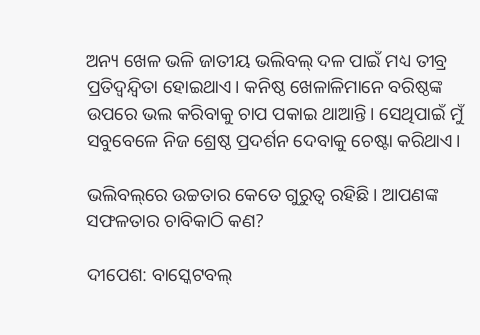ଅନ୍ୟ ଖେଳ ଭଳି ଜାତୀୟ ଭଲିବଲ୍‌ ଦଳ ପାଇଁ ମଧ୍ୟ ତୀବ୍ର ପ୍ରତିଦ୍ୱନ୍ଦ୍ୱିତା ହୋଇଥାଏ। କନିଷ୍ଠ ଖେଳାଳିମାନେ ବରିଷ୍ଠଙ୍କ ଉପରେ ଭଲ କରିବାକୁ ଚାପ ପକାଇ ଥାଆନ୍ତି। ସେଥିପାଇଁ ମୁଁ ସବୁବେଳେ ନିଜ ଶ୍ରେଷ୍ଠ ପ୍ରଦର୍ଶନ ଦେବାକୁ ଚେଷ୍ଟା କରିଥାଏ।

ଭଲିବଲ୍‌ରେ ଉଚ୍ଚତାର କେତେ ଗୁରୁତ୍ୱ ରହିଛି। ଆପଣଙ୍କ ସଫଳତାର ଚାବିକାଠି କଣ?

ଦୀପେଶ: ବାସ୍କେଟବଲ୍‌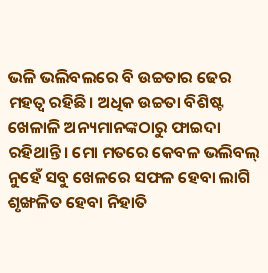ଭଳି ଭଲିବଲରେ ବି ଉଚ୍ଚତାର ଢେର ମହତ୍ୱ ରହିଛି। ଅଧିକ ଉଚ୍ଚତା ବିଶିଷ୍ଟ ଖେଳାଳି ଅନ୍ୟମାନଙ୍କଠାରୁ ଫାଇଦା ରହିଥାନ୍ତି। ମୋ ମତରେ କେବଳ ଭଲିବଲ୍‌ ନୁହେଁ ସବୁ ଖେଳରେ ସଫଳ ହେବା ଲାଗି ଶୃଙ୍ଖଳିତ ହେବା ନିହାତି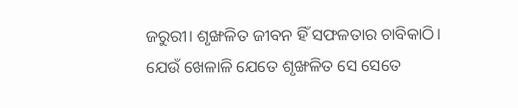ଜରୁରୀ। ଶୃଙ୍ଖଳିତ ଜୀବନ ହିଁ ସଫଳତାର ଚାବିକାଠି। ଯେଉଁ ଖେଳାଳି ଯେତେ ଶୃଙ୍ଖଳିତ ସେ ସେତେ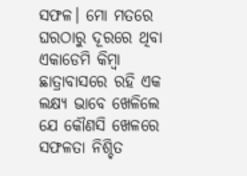ସଫଳ। ମୋ ମତରେ ଘରଠାରୁ ଦୂରରେ ଥିବା ଏକାଡେମି କିମ୍ବା ଛାତ୍ରାବାସରେ ରହି ଏକ ଲକ୍ଷ୍ୟ ଭାବେ ଖେଳିଲେ ଯେ କୌଣସି ଖେଳରେ ସଫଳତା ନିଶ୍ଚିତ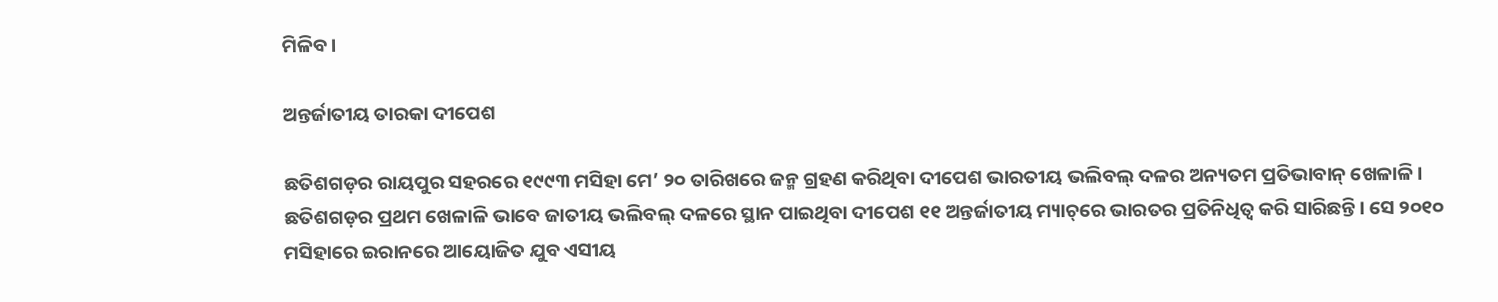ମିଳିବ।

ଅନ୍ତର୍ଜାତୀୟ ତାରକା ଦୀପେଶ

ଛତିଶଗଡ଼ର ରାୟପୁର ସହରରେ ୧୯୯୩ ମସିହା ମେ’ ୨୦ ତାରିଖରେ ଜନ୍ମ ଗ୍ରହଣ କରିଥିବା ଦୀପେଶ ଭାରତୀୟ ଭଲିବଲ୍‌ ଦଳର ଅନ୍ୟତମ ପ୍ରତିଭାବାନ୍‌ ଖେଳାଳି। ଛତିଶଗଡ଼ର ପ୍ରଥମ ଖେଳାଳି ଭାବେ ଜାତୀୟ ଭଲିବଲ୍‌ ଦଳରେ ସ୍ଥାନ ପାଇଥିବା ଦୀପେଶ ୧୧ ଅନ୍ତର୍ଜାତୀୟ ମ୍ୟାଚ୍‌ରେ ଭାରତର ପ୍ରତିନିଧିତ୍ୱ କରି ସାରିଛନ୍ତି। ସେ ୨୦୧୦ ମସିହାରେ ଇରାନରେ ଆୟୋଜିତ ଯୁବ ଏସୀୟ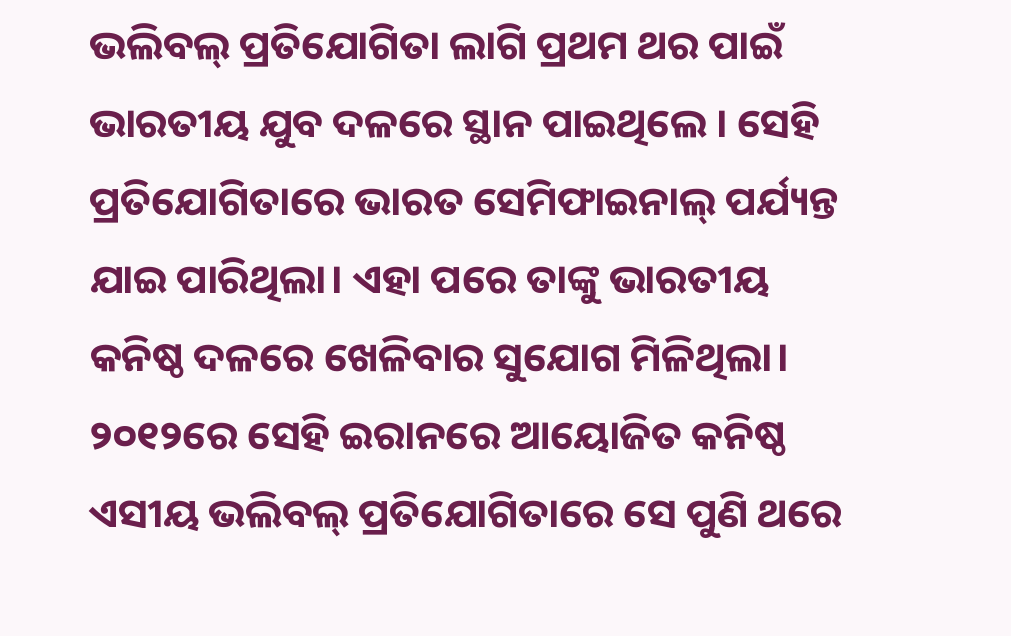ଭଲିବଲ୍‌ ପ୍ରତିଯୋଗିତା ଲାଗି ପ୍ରଥମ ଥର ପାଇଁ ଭାରତୀୟ ଯୁବ ଦଳରେ ସ୍ଥାନ ପାଇଥିଲେ । ସେହି ପ୍ରତିଯୋଗିତାରେ ଭାରତ ସେମିଫାଇନାଲ୍‌ ପର୍ଯ୍ୟନ୍ତ ଯାଇ ପାରିଥିଲା। ଏହା ପରେ ତାଙ୍କୁ ଭାରତୀୟ କନିଷ୍ଠ ଦଳରେ ଖେଳିବାର ସୁଯୋଗ ମିଳିଥିଲା। ୨୦୧୨ରେ ସେହି ଇରାନରେ ଆୟୋଜିତ କନିଷ୍ଠ ଏସୀୟ ଭଲିବଲ୍‌ ପ୍ରତିଯୋଗିତାରେ ସେ ପୁଣି ଥରେ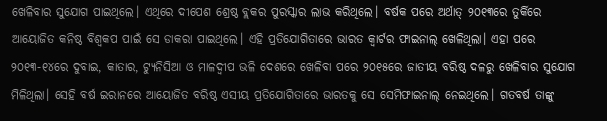ଖେଳିବାର ସୁଯୋଗ ପାଇଥିଲେ। ଏଥିରେ ଦୀପେଶ ଶ୍ରେଷ୍ଠ ବ୍ଲକର ପୁରସ୍କାର ଲାଭ କରିଥିଲେ। ବର୍ଷକ ପରେ ଅର୍ଥାତ୍‌ ୨୦୧୩ରେ ତୁର୍କିରେ ଆୟୋଜିତ କନିଷ୍ଠ ବିଶ୍ୱକପ ପାଇଁ ସେ ଡାକରା ପାଇଥିଲେ। ଏହି ପ୍ରତିଯୋଗିତାରେ ଭାରତ କ୍ୱାର୍ଟର ଫାଇନାଲ୍‌ ଖେଳିଥିଲା। ଏହା ପରେ ୨୦୧୩-୧୪ରେ ଦୁବାଇ, କାତାର, ଟ୍ୟୁନିସିଆ ଓ ମାଳଦ୍ୱୀପ ଭଳି ଦେଶରେ ଖେଳିବା ପରେ ୨୦୧୫ରେ ଜାତୀୟ ବରିଷ୍ଠ ଦଳରୁ ଖେଳିବାର ସୁଯୋଗ ମିଳିଥିଲା। ସେହି ବର୍ଷ ଇରାନରେ ଆୟୋଜିତ ବରିଷ୍ଠ ଏସୀୟ ପ୍ରତିଯୋଗିତାରେ ଭାରତକୁ ସେ ସେମିଫାଇନାଲ୍‌ ନେଇଥିଲେ। ଗତବର୍ଷ ତାଙ୍କୁ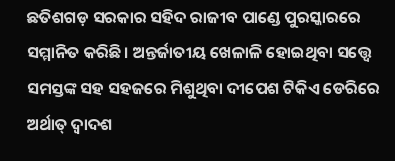ଛତିଶଗଡ଼ ସରକାର ସହିଦ ରାଜୀବ ପାଣ୍ଡେ ପୁରସ୍କାରରେ ସମ୍ମାନିତ କରିଛି। ଅନ୍ତର୍ଜାତୀୟ ଖେଳାଳି ହୋଇଥିବା ସତ୍ତ୍ୱେ ସମସ୍ତଙ୍କ ସହ ସହଜରେ ମିଶୁଥିବା ଦୀପେଶ ଟିକିଏ ଡେରିରେ ଅର୍ଥାତ୍‌ ଦ୍ୱାଦଶ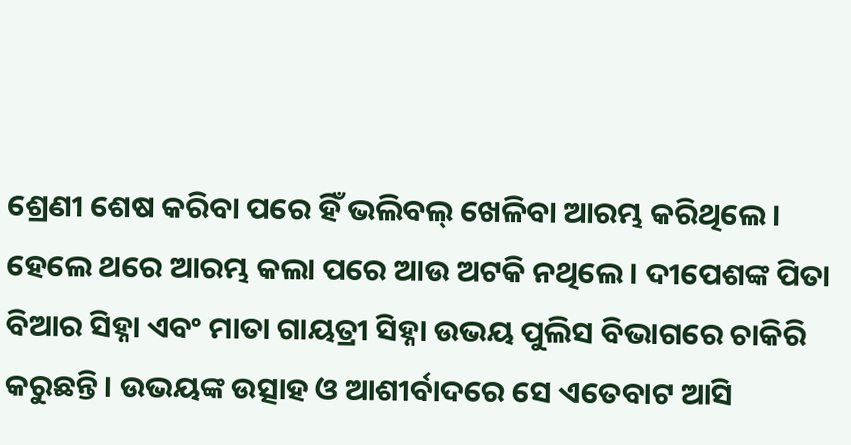ଶ୍ରେଣୀ ଶେଷ କରିବା ପରେ ହିଁ ଭଲିବଲ୍‌ ଖେଳିବା ଆରମ୍ଭ କରିଥିଲେ। ହେଲେ ଥରେ ଆରମ୍ଭ କଲା ପରେ ଆଉ ଅଟକି ନଥିଲେ। ଦୀପେଶଙ୍କ ପିତା ବିଆର ସିହ୍ନା ଏବଂ ମାତା ଗାୟତ୍ରୀ ସିହ୍ନା ଉଭୟ ପୁଲିସ ବିଭାଗରେ ଚାକିରି କରୁଛନ୍ତି। ଉଭୟଙ୍କ ଉତ୍ସାହ ଓ ଆଶୀର୍ବାଦରେ ସେ ଏତେବାଟ ଆସି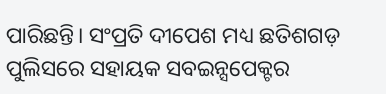ପାରିଛନ୍ତି। ସଂପ୍ରତି ଦୀପେଶ ମଧ୍ୟ ଛତିଶଗଡ଼ ପୁଲିସରେ ସହାୟକ ସବଇନ୍ସପେକ୍ଟର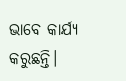ଭାବେ କାର୍ଯ୍ୟ କରୁଛନ୍ତି।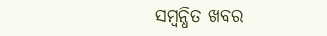ସମ୍ବନ୍ଧିତ ଖବର